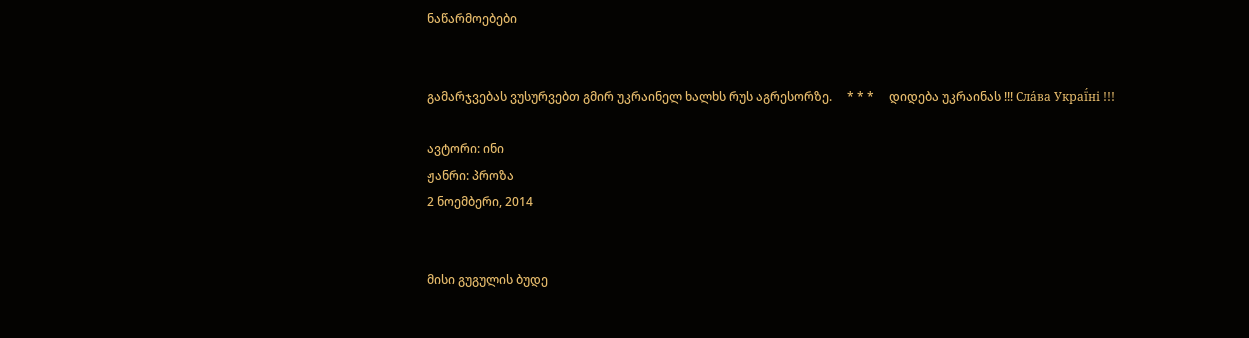ნაწარმოებები


გამარჯვებას ვუსურვებთ გმირ უკრაინელ ხალხს რუს აგრესორზე.     * * *     დიდება უკრაინას !!! Сла́ва Украї́ні !!!

ავტორი: ინი
ჟანრი: პროზა
2 ნოემბერი, 2014


მისი გუგულის ბუდე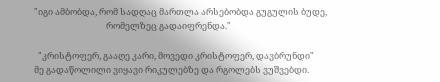"იგი ამბობდა, რომ სადღაც მართლა არსებობდა გუგულის ბუდე,
                                    რომელზეც გადაიფრენდა."

  "კრისტოფერ, გააღე კარი, მოვედი კრისტოფერ, დავბრუნდი"
მე გადაწოლილი ვიყავი რიკულებზე და რგოლებს ვუშვებდი.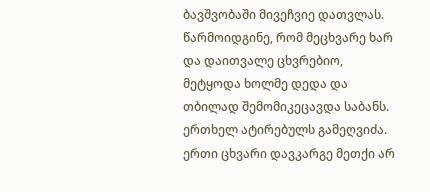ბავშვობაში მივეჩვიე დათვლას. წარმოიდგინე, რომ მეცხვარე ხარ და დაითვალე ცხვრებიო, მეტყოდა ხოლმე დედა და თბილად შემომიკეცავდა საბანს. ერთხელ ატირებულს გამეღვიძა. ერთი ცხვარი დავკარგე მეთქი არ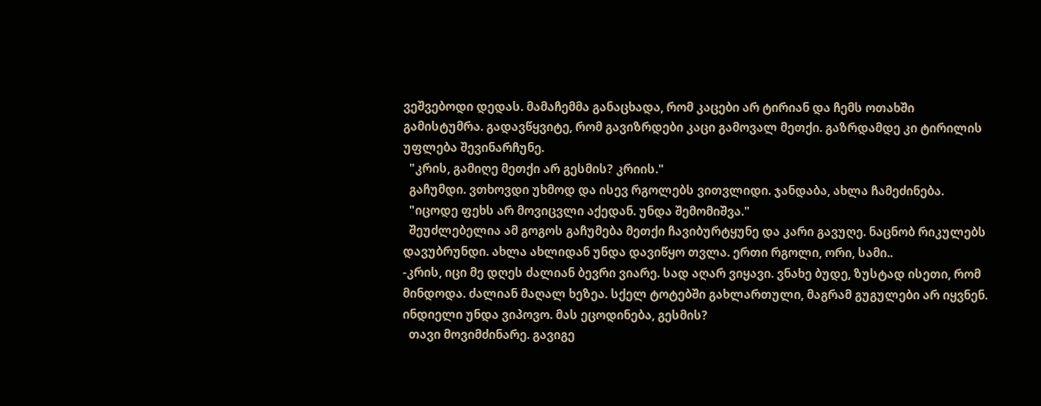ვეშვებოდი დედას. მამაჩემმა განაცხადა, რომ კაცები არ ტირიან და ჩემს ოთახში გამისტუმრა. გადავწყვიტე, რომ გავიზრდები კაცი გამოვალ მეთქი. გაზრდამდე კი ტირილის უფლება შევინარჩუნე.
  "კრის, გამიღე მეთქი არ გესმის? კრიის."
  გაჩუმდი. ვთხოვდი უხმოდ და ისევ რგოლებს ვითვლიდი. ჯანდაბა, ახლა ჩამეძინება.
  "იცოდე ფეხს არ მოვიცვლი აქედან. უნდა შემომიშვა."
  შეუძლებელია ამ გოგოს გაჩუმება მეთქი ჩავიბურტყუნე და კარი გავუღე. ნაცნობ რიკულებს დავუბრუნდი. ახლა ახლიდან უნდა დავიწყო თვლა. ერთი რგოლი, ორი, სამი..
-კრის, იცი მე დღეს ძალიან ბევრი ვიარე. სად აღარ ვიყავი. ვნახე ბუდე, ზუსტად ისეთი, რომ მინდოდა. ძალიან მაღალ ხეზეა. სქელ ტოტებში გახლართული, მაგრამ გუგულები არ იყვნენ. ინდიელი უნდა ვიპოვო. მას ეცოდინება, გესმის?
  თავი მოვიმძინარე. გავიგე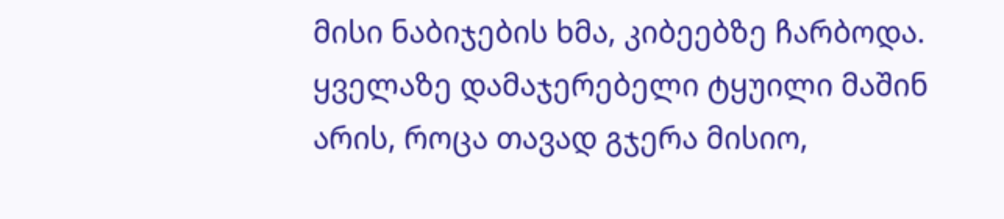მისი ნაბიჯების ხმა, კიბეებზე ჩარბოდა. ყველაზე დამაჯერებელი ტყუილი მაშინ არის, როცა თავად გჯერა მისიო,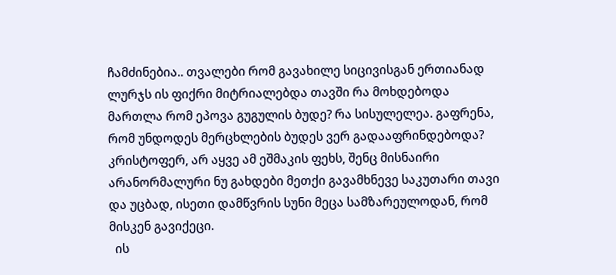ჩამძინებია.. თვალები რომ გავახილე სიცივისგან ერთიანად ლურჯს ის ფიქრი მიტრიალებდა თავში რა მოხდებოდა მართლა რომ ეპოვა გუგულის ბუდე? რა სისულელეა. გაფრენა, რომ უნდოდეს მერცხლების ბუდეს ვერ გადააფრინდებოდა? კრისტოფერ, არ აყვე ამ ეშმაკის ფეხს, შენც მისნაირი არანორმალური ნუ გახდები მეთქი გავამხნევე საკუთარი თავი და უცბად, ისეთი დამწვრის სუნი მეცა სამზარეულოდან, რომ მისკენ გავიქეცი.
  ის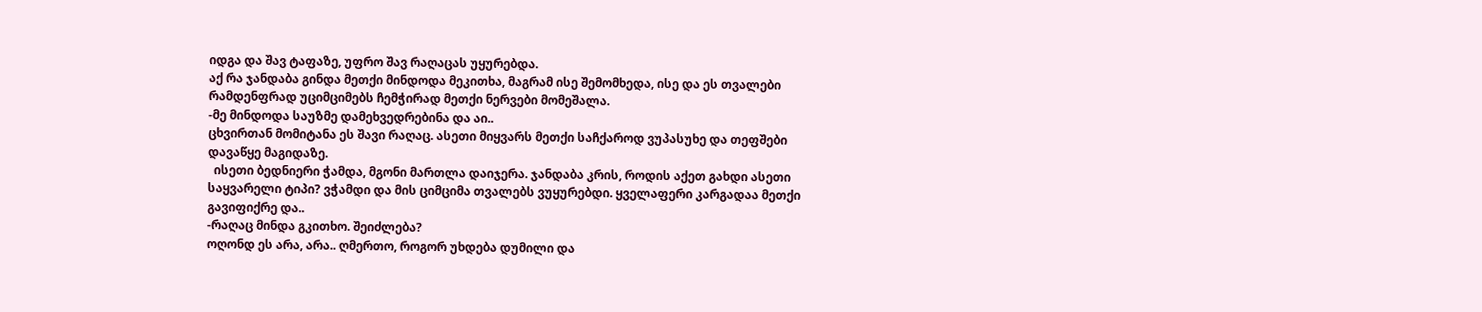იდგა და შავ ტაფაზე, უფრო შავ რაღაცას უყურებდა.
აქ რა ჯანდაბა გინდა მეთქი მინდოდა მეკითხა, მაგრამ ისე შემომხედა, ისე და ეს თვალები რამდენფრად უციმციმებს ჩემჭირად მეთქი ნერვები მომეშალა.
-მე მინდოდა საუზმე დამეხვედრებინა და აი..
ცხვირთან მომიტანა ეს შავი რაღაც. ასეთი მიყვარს მეთქი საჩქაროდ ვუპასუხე და თეფშები დავაწყე მაგიდაზე.
  ისეთი ბედნიერი ჭამდა, მგონი მართლა დაიჯერა. ჯანდაბა კრის, როდის აქეთ გახდი ასეთი საყვარელი ტიპი? ვჭამდი და მის ციმციმა თვალებს ვუყურებდი. ყველაფერი კარგადაა მეთქი გავიფიქრე და..
-რაღაც მინდა გკითხო. შეიძლება?
ოღონდ ეს არა, არა.. ღმერთო, როგორ უხდება დუმილი და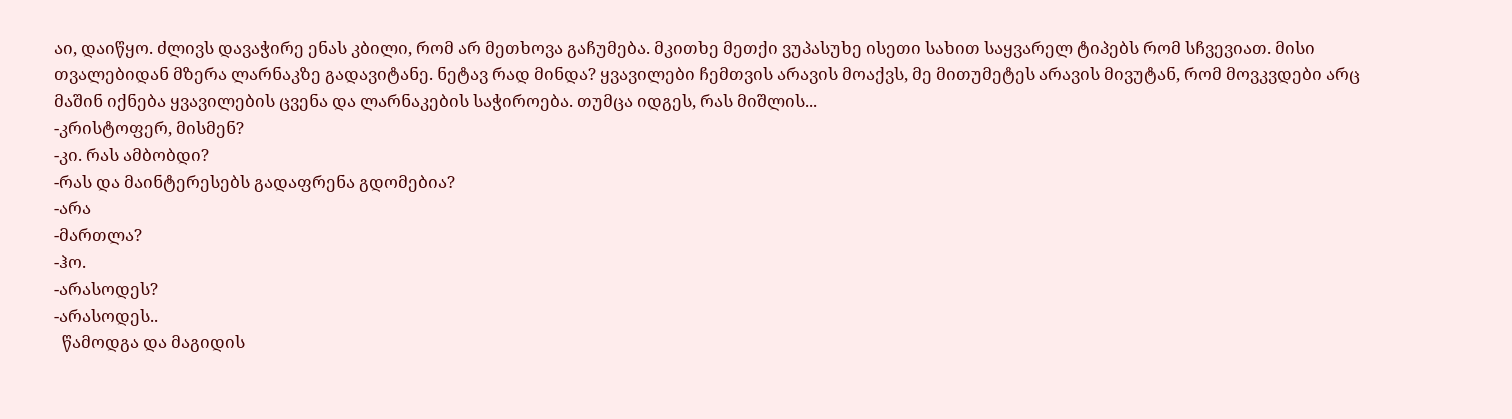აი, დაიწყო. ძლივს დავაჭირე ენას კბილი, რომ არ მეთხოვა გაჩუმება. მკითხე მეთქი ვუპასუხე ისეთი სახით საყვარელ ტიპებს რომ სჩვევიათ. მისი თვალებიდან მზერა ლარნაკზე გადავიტანე. ნეტავ რად მინდა? ყვავილები ჩემთვის არავის მოაქვს, მე მითუმეტეს არავის მივუტან, რომ მოვკვდები არც მაშინ იქნება ყვავილების ცვენა და ლარნაკების საჭიროება. თუმცა იდგეს, რას მიშლის...
-კრისტოფერ, მისმენ?
-კი. რას ამბობდი?
-რას და მაინტერესებს გადაფრენა გდომებია?
-არა
-მართლა?
-ჰო.
-არასოდეს?
-არასოდეს..
  წამოდგა და მაგიდის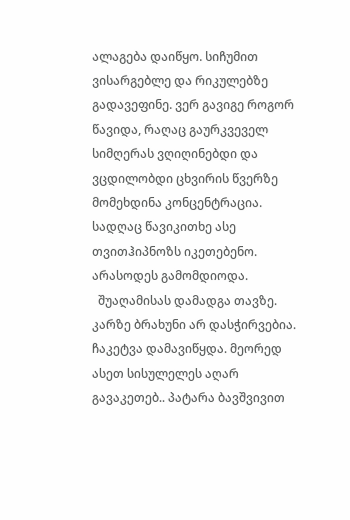ალაგება დაიწყო. სიჩუმით ვისარგებლე და რიკულებზე გადავეფინე. ვერ გავიგე როგორ წავიდა, რაღაც გაურკვეველ სიმღერას ვღიღინებდი და ვცდილობდი ცხვირის წვერზე მომეხდინა კონცენტრაცია. სადღაც წავიკითხე ასე თვითჰიპნოზს იკეთებენო. არასოდეს გამომდიოდა.
  შუაღამისას დამადგა თავზე. კარზე ბრახუნი არ დასჭირვებია. ჩაკეტვა დამავიწყდა. მეორედ ასეთ სისულელეს აღარ გავაკეთებ.. პატარა ბავშვივით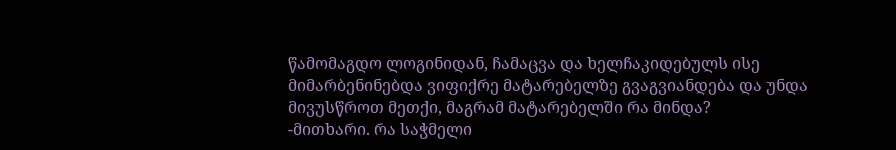წამომაგდო ლოგინიდან, ჩამაცვა და ხელჩაკიდებულს ისე მიმარბენინებდა ვიფიქრე მატარებელზე გვაგვიანდება და უნდა მივუსწროთ მეთქი, მაგრამ მატარებელში რა მინდა?
-მითხარი. რა საჭმელი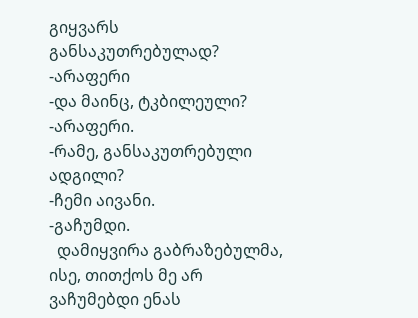გიყვარს განსაკუთრებულად?
-არაფერი
-და მაინც, ტკბილეული?
-არაფერი.
-რამე, განსაკუთრებული ადგილი?
-ჩემი აივანი.
-გაჩუმდი.
  დამიყვირა გაბრაზებულმა, ისე, თითქოს მე არ ვაჩუმებდი ენას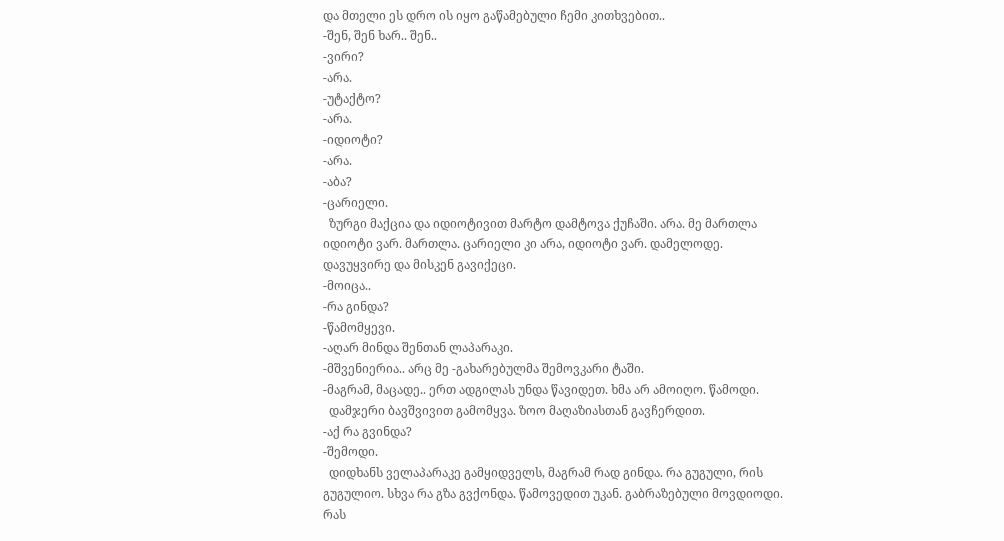და მთელი ეს დრო ის იყო გაწამებული ჩემი კითხვებით..
-შენ, შენ ხარ.. შენ..
-ვირი?
-არა.
-უტაქტო?
-არა.
-იდიოტი?
-არა.
-აბა?
-ცარიელი.
  ზურგი მაქცია და იდიოტივით მარტო დამტოვა ქუჩაში. არა. მე მართლა იდიოტი ვარ. მართლა. ცარიელი კი არა, იდიოტი ვარ. დამელოდე. დავუყვირე და მისკენ გავიქეცი.
-მოიცა..
-რა გინდა?
-წამომყევი.
-აღარ მინდა შენთან ლაპარაკი.
-მშვენიერია.. არც მე -გახარებულმა შემოვკარი ტაში.
-მაგრამ, მაცადე.. ერთ ადგილას უნდა წავიდეთ. ხმა არ ამოიღო. წამოდი.
  დამჯერი ბავშვივით გამომყვა. ზოო მაღაზიასთან გავჩერდით.
-აქ რა გვინდა?
-შემოდი.
  დიდხანს ველაპარაკე გამყიდველს, მაგრამ რად გინდა. რა გუგული, რის გუგულიო. სხვა რა გზა გვქონდა. წამოვედით უკან. გაბრაზებული მოვდიოდი. რას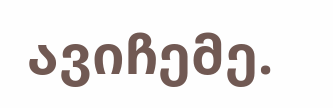ავიჩემე.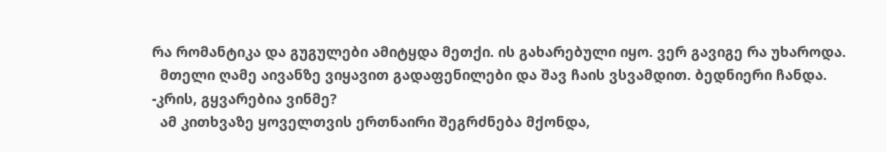რა რომანტიკა და გუგულები ამიტყდა მეთქი. ის გახარებული იყო. ვერ გავიგე რა უხაროდა.
  მთელი ღამე აივანზე ვიყავით გადაფენილები და შავ ჩაის ვსვამდით. ბედნიერი ჩანდა.
-კრის, გყვარებია ვინმე?
  ამ კითხვაზე ყოველთვის ერთნაირი შეგრძნება მქონდა,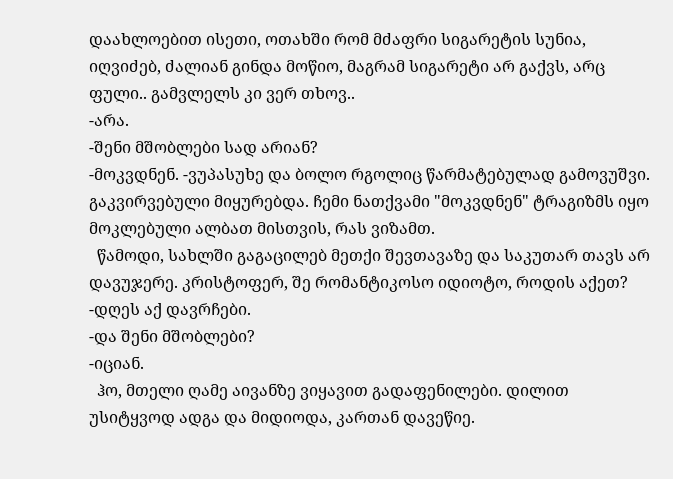დაახლოებით ისეთი, ოთახში რომ მძაფრი სიგარეტის სუნია, იღვიძებ, ძალიან გინდა მოწიო, მაგრამ სიგარეტი არ გაქვს, არც ფული.. გამვლელს კი ვერ თხოვ..
-არა.
-შენი მშობლები სად არიან?
-მოკვდნენ. -ვუპასუხე და ბოლო რგოლიც წარმატებულად გამოვუშვი. გაკვირვებული მიყურებდა. ჩემი ნათქვამი "მოკვდნენ" ტრაგიზმს იყო მოკლებული ალბათ მისთვის, რას ვიზამთ.
  წამოდი, სახლში გაგაცილებ მეთქი შევთავაზე და საკუთარ თავს არ დავუჯერე. კრისტოფერ, შე რომანტიკოსო იდიოტო, როდის აქეთ?
-დღეს აქ დავრჩები.
-და შენი მშობლები?
-იციან.
  ჰო, მთელი ღამე აივანზე ვიყავით გადაფენილები. დილით უსიტყვოდ ადგა და მიდიოდა, კართან დავეწიე.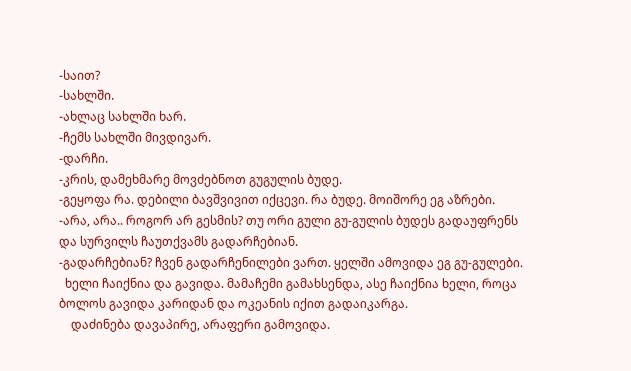-საით?
-სახლში.
-ახლაც სახლში ხარ.
-ჩემს სახლში მივდივარ.
-დარჩი.
-კრის, დამეხმარე მოვძებნოთ გუგულის ბუდე.
-გეყოფა რა. დებილი ბავშვივით იქცევი. რა ბუდე. მოიშორე ეგ აზრები.
-არა, არა.. როგორ არ გესმის? თუ ორი გული გუ-გულის ბუდეს გადაუფრენს და სურვილს ჩაუთქვამს გადარჩებიან.
-გადარჩებიან? ჩვენ გადარჩენილები ვართ. ყელში ამოვიდა ეგ გუ-გულები.
  ხელი ჩაიქნია და გავიდა. მამაჩემი გამახსენდა, ასე ჩაიქნია ხელი, როცა ბოლოს გავიდა კარიდან და ოკეანის იქით გადაიკარგა.
    დაძინება დავაპირე, არაფერი გამოვიდა.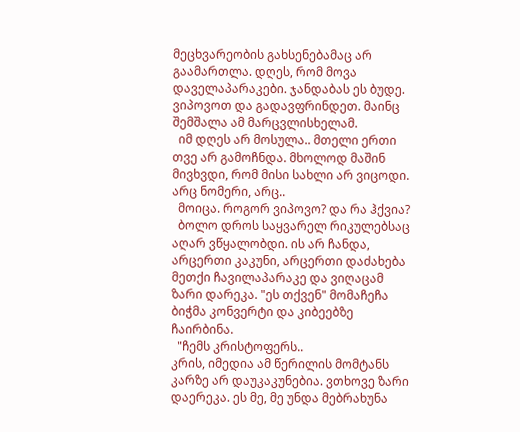მეცხვარეობის გახსენებამაც არ გაამართლა. დღეს, რომ მოვა დაველაპარაკები. ჯანდაბას ეს ბუდე. ვიპოვოთ და გადავფრინდეთ. მაინც შემშალა ამ მარცვლისხელამ.
  იმ დღეს არ მოსულა.. მთელი ერთი თვე არ გამოჩნდა. მხოლოდ მაშინ მივხვდი, რომ მისი სახლი არ ვიცოდი. არც ნომერი, არც..
  მოიცა. როგორ ვიპოვო? და რა ჰქვია?
  ბოლო დროს საყვარელ რიკულებსაც აღარ ვწყალობდი. ის არ ჩანდა, არცერთი კაკუნი, არცერთი დაძახება მეთქი ჩავილაპარაკე და ვიღაცამ ზარი დარეკა. "ეს თქვენ" მომაჩეჩა ბიჭმა კონვერტი და კიბეებზე ჩაირბინა.
  "ჩემს კრისტოფერს..
კრის, იმედია ამ წერილის მომტანს კარზე არ დაუკაკუნებია. ვთხოვე ზარი დაერეკა. ეს მე, მე უნდა მებრახუნა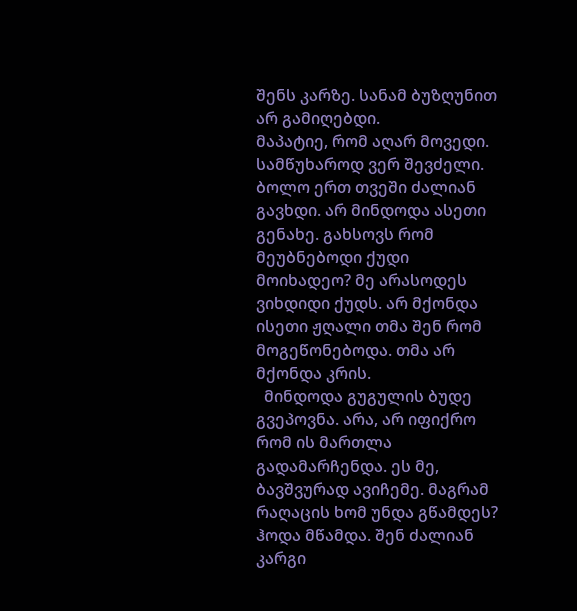შენს კარზე. სანამ ბუზღუნით არ გამიღებდი.
მაპატიე, რომ აღარ მოვედი. სამწუხაროდ ვერ შევძელი. ბოლო ერთ თვეში ძალიან გავხდი. არ მინდოდა ასეთი გენახე. გახსოვს რომ მეუბნებოდი ქუდი მოიხადეო? მე არასოდეს ვიხდიდი ქუდს. არ მქონდა ისეთი ჟღალი თმა შენ რომ მოგეწონებოდა. თმა არ მქონდა კრის.
  მინდოდა გუგულის ბუდე გვეპოვნა. არა, არ იფიქრო რომ ის მართლა გადამარჩენდა. ეს მე, ბავშვურად ავიჩემე. მაგრამ რაღაცის ხომ უნდა გწამდეს? ჰოდა მწამდა. შენ ძალიან კარგი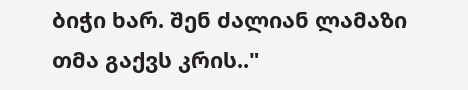ბიჭი ხარ. შენ ძალიან ლამაზი თმა გაქვს კრის.."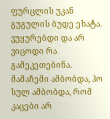ფურცლის უკან გუგულის ბუდე ეხატა. ვუყურებდი და არ ვიცოდი რა გამეკეთებინა. მამაჩემი ამბობდა, ჰო სულ ამბობდა, რომ კაცები არ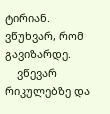ტირიან. ვწუხვარ, რომ გავიზარდე.
    ვწევარ რიკულებზე და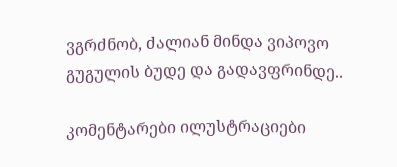ვგრძნობ, ძალიან მინდა ვიპოვო გუგულის ბუდე და გადავფრინდე..

კომენტარები ილუსტრაციები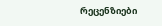რეცენზიები